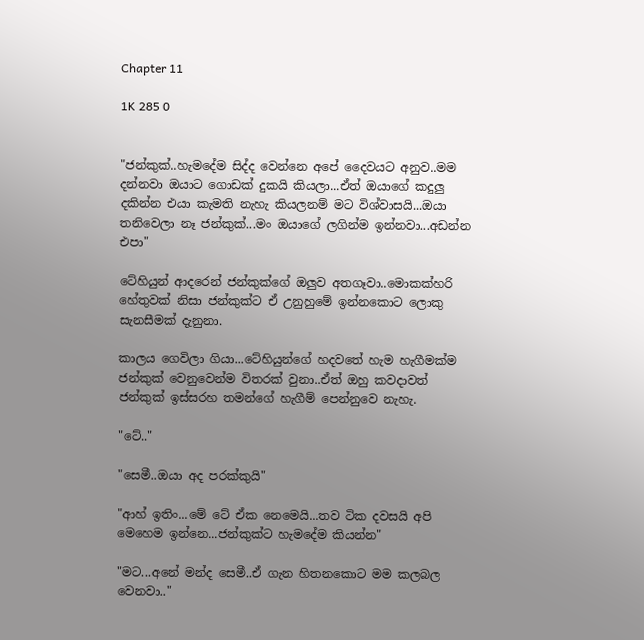Chapter 11

1K 285 0


"ජන්කුක්..හැමදේම සිද්ද වෙන්නෙ අපේ දෛවයට අනුව..මම දන්නවා ඔයාට ගොඩක් දුකයි කියලා...ඒත් ඔයාගේ කදුලු දකින්න එයා කැමති නැහැ කියලනම් මට විශ්වාසයි...ඔයා තනිවෙලා නෑ ජන්කුක්...මං ඔයාගේ ලගින්ම ඉන්නවා...අඩන්න එපා"

ටේහියුන් ආදරෙන් ජන්කුක්ගේ ඔලුව අතගෑවා..මොකක්හරි හේතුවක් නිසා ජන්කුක්ට ඒ උනුහුමේ ඉන්නකොට ලොකු සැනසීමක් දැනුනා.

කාලය ගෙවිලා ගියා...ටේහියුන්ගේ හදවතේ හැම හැගීමක්ම ජන්කුක් වෙනුවෙන්ම විතරක් වුනා..ඒත් ඔහු කවදාවත් ජන්කුක් ඉස්සරහ තමන්ගේ හැගීම් පෙන්නුවෙ නැහැ.

"ටේ.."

"සෙමී..ඔයා අද පරක්කුයි"

"ආහ් ඉතිං...මේ ටේ ඒක නෙමෙයි...තව ටික දවසයි අපි මෙහෙම ඉන්නෙ...ජන්කුක්ට හැමදේම කියන්න"

"මට...අනේ මන්ද සෙමී..ඒ ගැන හිතනකොට මම කලබල වෙනවා.."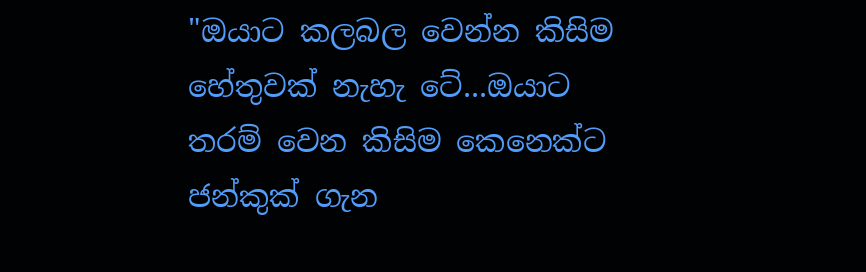"ඔයාට කලබල වෙන්න කිසිම හේතුවක් නැහැ ටේ...ඔයාට තරම් වෙන කිසිම කෙනෙක්ට ජන්කුක් ගැන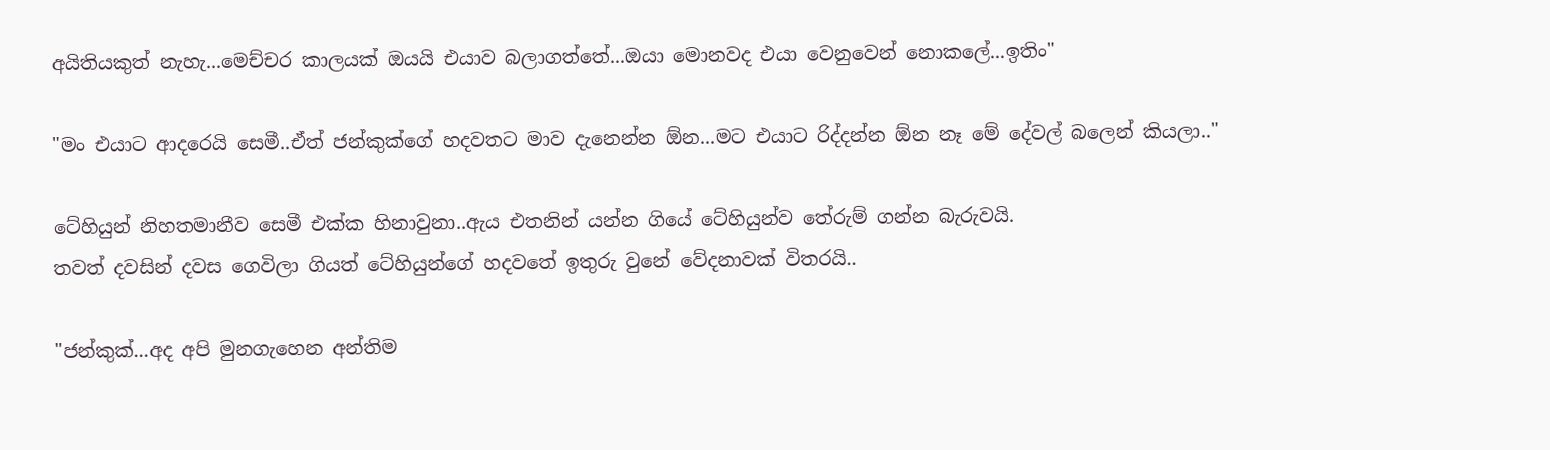අයිතියකුත් නැහැ...මෙච්චර කාලයක් ඔයයි එයාව බලාගත්තේ...ඔයා මොනවද එයා වෙනුවෙන් නොකලේ...ඉතිං"

"මං එයාට ආදරෙයි සෙමී..ඒත් ජන්කුක්ගේ හදවතට මාව දැනෙන්න ඕන...මට එයාට රිද්දන්න ඕන නෑ මේ දේවල් බලෙන් කියලා.."

ටේහියුන් නිහතමානීව සෙමී එක්ක හිනාවුනා..ඇය එතනින් යන්න ගියේ ටේහියුන්ව තේරුම් ගන්න බැරුවයි.
තවත් දවසින් දවස ගෙවිලා ගියත් ටේහියුන්ගේ හදවතේ ඉතුරු වුනේ වේදනාවක් විතරයි..

"ජන්කුක්...අද අපි මුනගැහෙන අන්තිම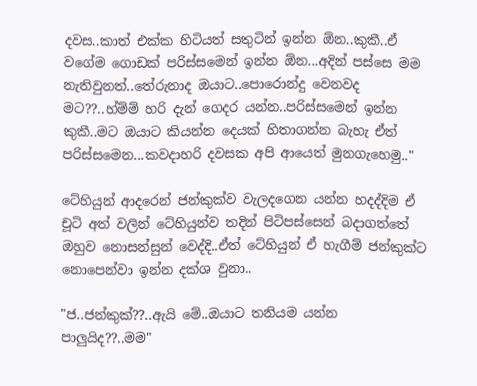දවස..කාත් එක්ක හිටියත් සතුටින් ඉන්න ඕන..කුකී..ඒ වගේම ගොඩක් පරිස්සමෙන් ඉන්න ඕන...අදින් පස්සෙ මම නැතිවුනත්..තේරුනාද ඔයාට..පොරොන්දු වෙනවද මට??..හ්ම්ම් හරි දැන් ගෙදර යන්න..පරිස්සමෙන් ඉන්න කුකී..මට ඔයාට කියන්න දෙයක් හිතාගන්න බැහැ ඒත් පරිස්සමෙන...කවදාහරි දවසක අපි ආයෙත් මුනගැහෙමු.."

ටේහියුන් ආදරෙන් ජන්කුක්ව වැලදගෙන යන්න හදද්දිම ඒ චූටි අත් වලින් ටේහියුන්ව තදින් පිටිපස්සෙන් බදාගත්තේ ඔහුව නොසන්සුන් වෙද්දි..ඒත් ටේහියුන් ඒ හැගීම් ජන්කුක්ට නොපෙන්වා ඉන්න දක්ශ වුනා..

"ජ..ජන්කුක්??..ඇයි මේ..ඔයාට තනියම යන්න පාලුයිද??..මම"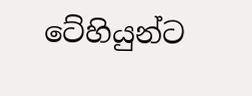ටේහියුන්ට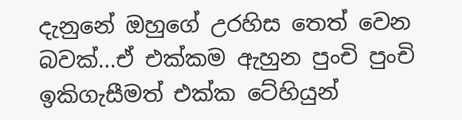දැනුනේ ඔහුගේ උරහිස තෙත් වෙන බවක්...ඒ එක්කම ඇහුන පුංචි පුංචි ඉකිගැසීමත් එක්ක ටේහියුන්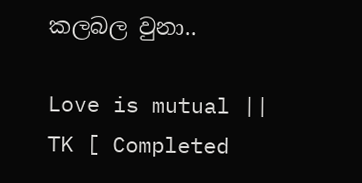කලබල වුනා..

Love is mutual || TK [ Completed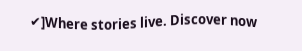✔]Where stories live. Discover now